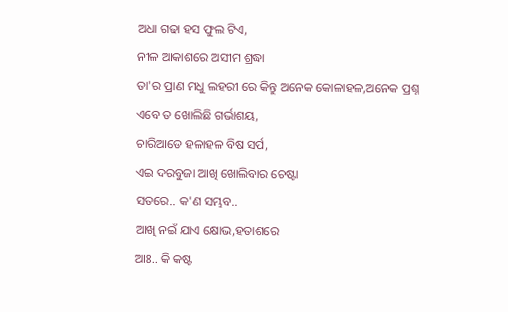ଅଧା ଗଢା ହସ ଫୁଲ ଟିଏ,
ନୀଳ ଆକାଶରେ ଅସୀମ ଶ୍ରଦ୍ଧା
ତା'ର ପ୍ରାଣ ମଧୁ ଲହରୀ ରେ କିନ୍ତୁ ଅନେକ କୋଳାହଳ,ଅନେକ ପ୍ରଶ୍ନ
ଏବେ ତ ଖୋଲିଛି ଗର୍ଭାଶୟ,
ଚାରିଆଡେ ହଳାହଳ ବିଷ ସର୍ପ,
ଏଇ ଦରବୁଜା ଆଖି ଖୋଲିବାର ଚେଷ୍ଟା
ସତରେ.. କ'ଣ ସମ୍ଭବ..
ଆଖି ନଇଁ ଯାଏ କ୍ଷୋଭ,ହତାଶରେ
ଆଃ.. କି କଷ୍ଟ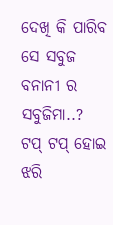ଦେଖି କି ପାରିବ ସେ ସବୁଜ ବନାନୀ ର ସବୁଜିମା..?
ଟପ୍ ଟପ୍ ହୋଇ ଝରି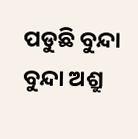ପଡୁଛି ବୁନ୍ଦା ବୁନ୍ଦା ଅଶ୍ରୁ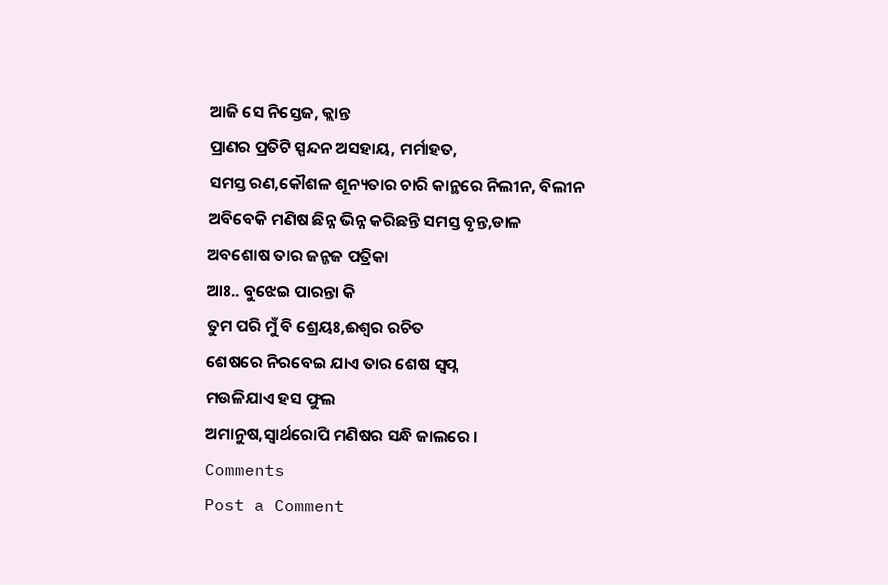ଆଜି ସେ ନିସ୍ତେଜ, କ୍ଲାନ୍ତ
ପ୍ରାଣର ପ୍ରତିଟି ସ୍ପନ୍ଦନ ଅସହାୟ, ମର୍ମାହତ,
ସମସ୍ତ ରଣ,କୌଶଳ ଶୂନ୍ୟତାର ଚାରି କାନ୍ଥରେ ନିଲୀନ, ବିଲୀନ
ଅବିବେକି ମଣିଷ ଛିନ୍ନ ଭିନ୍ନ କରିଛନ୍ତି ସମସ୍ତ ବୃନ୍ତ,ଡାଳ
ଅବଶୋଷ ତାର ଜନ୍ଜଜ ପତ୍ରିକା
ଆଃ.. ବୁଝେଇ ପାରନ୍ତା କି
ତୁମ ପରି ମୁଁ ବି ଶ୍ରେୟଃ,ଈଶ୍ୱର ରଚିତ
ଶେଷରେ ନିରବେଇ ଯାଏ ତାର ଶେଷ ସ୍ବପ୍ନ
ମଉଳିଯାଏ ହସ ଫୁଲ
ଅମାନୁଷ,ସ୍ବାର୍ଥରୋପି ମଣିଷର ସନ୍ଧି ଜାଲରେ ।
Comments
Post a Comment